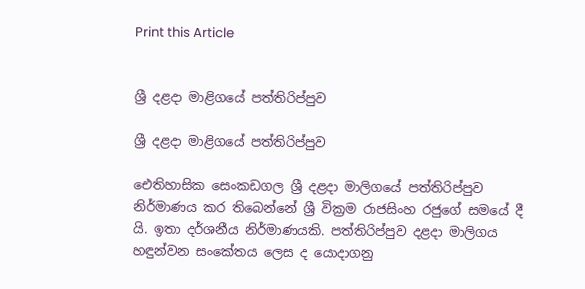Print this Article


ශ්‍රී දළදා මාළිගයේ පත්තිරිප්පුව

ශ්‍රී දළදා මාළිගයේ පත්තිරිප්පුව

ඓතිහාසික සෙංකඩගල ශ්‍රී දළදා මාලිගයේ පත්තිරිප්පුව නිර්මාණය කර තිබෙන්නේ ශ්‍රී වික්‍රම රාජසිංහ රජුගේ සමයේ දී යි. ඉතා දර්ශනීය නිර්මාණයකි. පත්තිරිප්පුව දළදා මාලිගය හඳුන්වන සංකේතය ලෙස ද යොදාගනු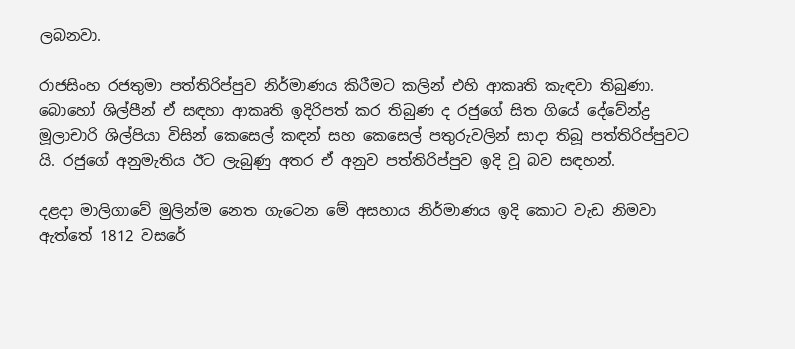ලබනවා.

රාජසිංහ රජතුමා පත්තිරිප්පුව නිර්මාණය කිරීමට කලින් එහි ආකෘති කැඳවා තිබුණා. බොහෝ ශිල්පීන් ඒ සඳහා ආකෘති ඉදිරිපත් කර තිබුණ ද රජුගේ සිත ගියේ දේවේන්ද්‍ර මූලාචාරි ශිල්පියා විසින් කෙසෙල් කඳන් සහ කෙසෙල් පතුරුවලින් සාදා තිබූ පත්තිරිප්පුවට යි. රජුගේ අනුමැතිය ඊට ලැබුණු අතර ඒ අනුව පත්තිරිප්පුව ඉදි වූ බව සඳහන්.

දළදා මාලිගාවේ මුලින්ම නෙත ගැටෙන මේ අසහාය නිර්මාණය ඉදි කොට වැඩ නිමවා ඇත්තේ 1812 වසරේ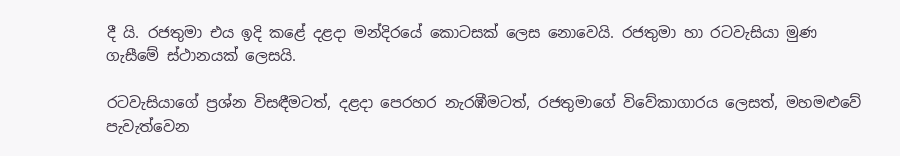දී යි. රජතුමා එය ඉදි කළේ දළදා මන්දිරයේ කොටසක් ලෙස නොවෙයි. රජතුමා හා රටවැසියා මුණ ගැසීමේ ස්ථානයක් ලෙසයි.

රටවැසියාගේ ප්‍රශ්න විසඳීමටත්, දළදා පෙරහර නැරඹීමටත්, රජතුමාගේ විවේකාගාරය ලෙසත්, මහමළුවේ පැවැත්වෙන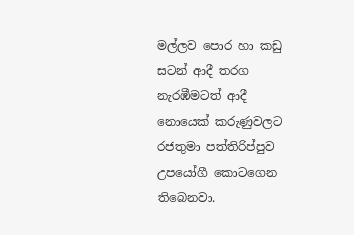මල්ලව පොර හා කඩු සටන් ආදී තරග නැරඹීමටත් ආදී නොයෙක් කරුණුවලට රජතුමා පත්තිරිප්පුව උපයෝගී කොටගෙන තිබෙනවා.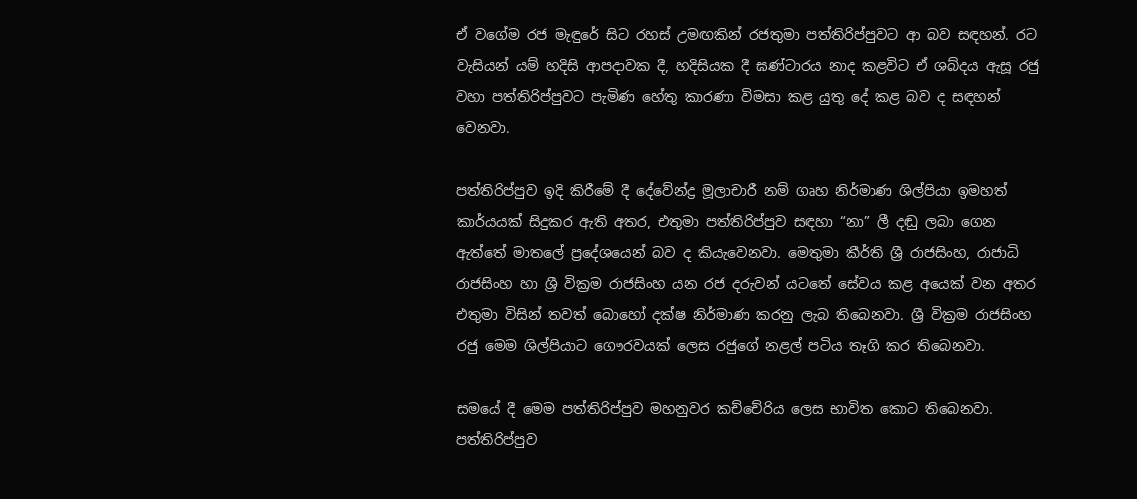ඒ වගේම රජ මැඳුරේ සිට රහස් උමඟකින් රජතුමා පත්තිරිප්පුවට ආ බව සඳහන්. රට වැසියන් යම් හදිසි ආපදාවක දී, හදිසියක දී ඝණ්ටාරය නාද කළවිට ඒ ශබ්දය ඇසූ රජු වහා පත්තිරිප්පුවට පැමිණ හේතු කාරණා විමසා කළ යුතු දේ කළ බව ද සඳහන් වෙනවා.

පත්තිරිප්පුව ඉදි කිරීමේ දී දේවේන්ද්‍ර මූලාචාරී නම් ගෘහ නිර්මාණ ශිල්පියා ඉමහත් කාර්යයක් සිදුකර ඇති අතර, එතුමා පත්තිරිප්පුව සඳහා “නා” ලී දඬු ලබා ගෙන ඇත්තේ මාතලේ ප්‍රදේශයෙන් බව ද කියැවෙනවා. මෙතුමා කීර්ති ශ්‍රී රාජසිංහ, රාජාධි රාජසිංහ හා ශ්‍රී වික්‍රම රාජසිංහ යන රජ දරුවන් යටතේ සේවය කළ අයෙක් වන අතර එතුමා විසින් තවත් බොහෝ දක්ෂ නිර්මාණ කරනු ලැබ තිබෙනවා. ශ්‍රී වික්‍රම රාජසිංහ රජු මෙම ශිල්පියාට ගෞරවයක් ලෙස රජුගේ නළල් පටිය තෑගි කර තිබෙනවා.

සමයේ දී මෙම පත්තිරිප්පුව මහනුවර කච්චේරිය ලෙස භාවිත කොට තිබෙනවා. පත්තිරිප්පුව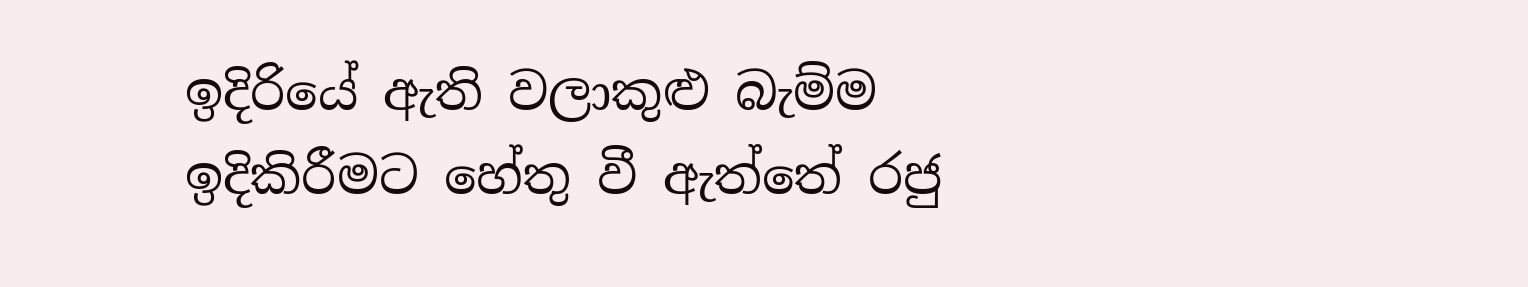ඉදිරියේ ඇති වලාකුළු බැම්ම ඉදිකිරීමට හේතු වී ඇත්තේ රජු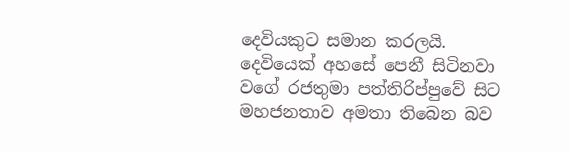දෙවියකුට සමාන කරලයි. දෙවියෙක් අහසේ පෙනී සිටිනවා වගේ රජතුමා පත්තිරිප්පුවේ සිට මහජනතාව අමතා තිබෙන බව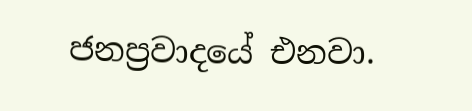ජනප්‍රවාදයේ එනවා.